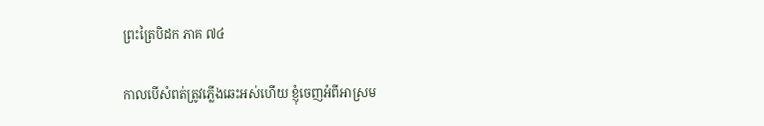ព្រះត្រៃបិដក ភាគ ៧៤

កាលបើសំពត់ត្រូវភ្លើងឆេះអស់ហើយ ខ្ញុំចេញអំពីអាស្រម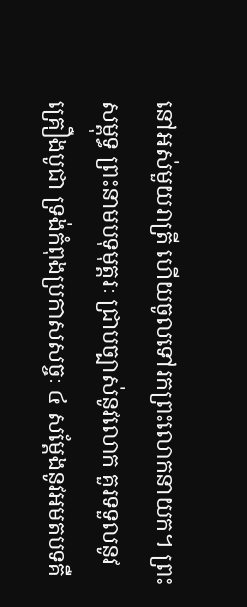នៅអស់មួយរាត្រី ហើយចូលទៅរកព្រះលោកនាយក។ ព្រះសម្ពុទ្ធ ព្រះនាមបទុមុត្តរៈ ជ្រាបច្បាស់នូវលោក គួរទទួលនូវគ្រឿងបូជា ទ្រង់កំពុងប្រកាសសច្ចៈ ៤ សម្តែងនូវអមតបទគឺ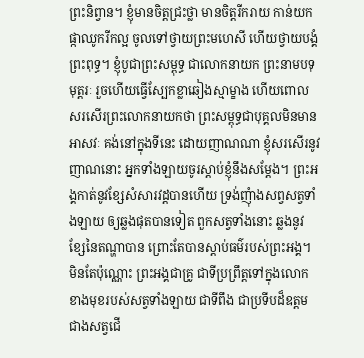ព្រះនិព្វាន។ ខ្ញុំមានចិត្តជ្រះថ្លា មានចិត្តរីករាយ កាន់យកផ្កាឈូករីកល្អ ចូលទៅថ្វាយព្រះមហេសី ហើយថ្វាយបង្គំព្រះពុទ្ធ។ ខ្ញុំបូជាព្រះសម្ពុទ្ធ ជាលោកនាយក ព្រះនាមបទុមុត្តរៈ រួចហើយធ្វើស្បែកខ្លាឆៀងស្មាម្ខាង ហើយពោលសរសើរព្រះលោកនាយកថា ព្រះសម្ពុទ្ធជាបុគ្គលមិនមានអាសវៈ គង់នៅក្នុងទីនេះ ដោយញាណណា ខ្ញុំសរសើរនូវញាណនោះ អ្នកទាំងឡាយចូរស្តាប់ខ្ញុំនឹងសម្តែង។ ព្រះអង្គកាត់នូវខ្សែសំសារវដ្តបានហើយ ទ្រង់ញុំាងសព្វសត្វទាំងឡាយ ឲ្យឆ្លងផុតបានទៀត ពួកសត្វទាំងនោះ ឆ្លងនូវខ្សែនៃតណ្ហាបាន ព្រោះតែបានស្តាប់ធម៌របស់ព្រះអង្គ។ មិនតែប៉ុណ្ណោះ ព្រះអង្គជាគ្រូ ជាទីប្រព្រឹត្តទៅក្នុងលោកខាងមុខរបស់សត្វទាំងឡាយ ជាទីពឹង ជាប្រទីបដ៏ឧត្តមជាងសត្វជើ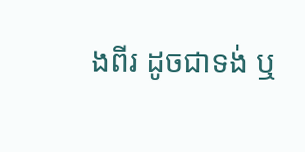ងពីរ ដូចជាទង់ ឬ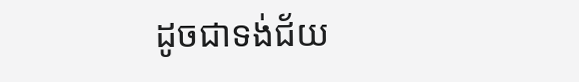ដូចជាទង់ជ័យ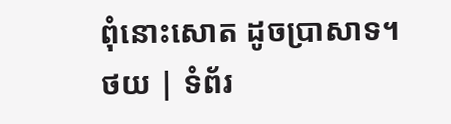ពុំនោះសោត ដូចប្រាសាទ។
ថយ | ទំព័រ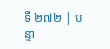ទី ២៧២ | បន្ទា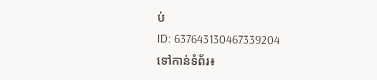ប់
ID: 637643130467339204
ទៅកាន់ទំព័រ៖